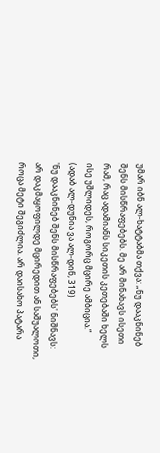უმარ იბნ ალ-ხატტაბმა თქვა: „ნუ დააკნინებ შენს მისწრაფებებს. მე არ მინახავს ისეთი რამ, რაც ადამიანს სიკეთის კეთებაში ხელს ისე უშლიდეს, როგორც მცირე ამბიცია.“
(ადაბ ალ-დუნია ვა ალ-დინ, 319)
'ნუ დააკნინებ შენს მისწრაფებებს' ნიშნავს:
არ დაკმაყოფილდე მცირედით ან საშუალოთი, როცა მეტი შეგიძლია. არ დაისახო პატარა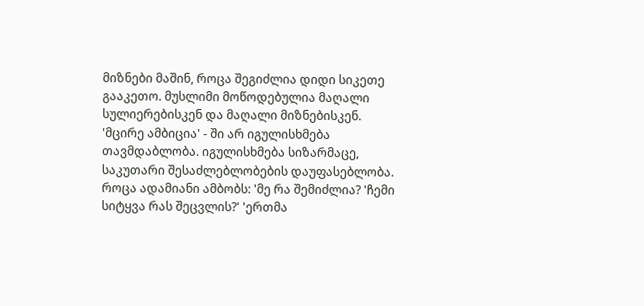მიზნები მაშინ, როცა შეგიძლია დიდი სიკეთე გააკეთო. მუსლიმი მოწოდებულია მაღალი სულიერებისკენ და მაღალი მიზნებისკენ.
'მცირე ამბიცია' - ში არ იგულისხმება თავმდაბლობა. იგულისხმება სიზარმაცე, საკუთარი შესაძლებლობების დაუფასებლობა.
როცა ადამიანი ამბობს: 'მე რა შემიძლია? 'ჩემი სიტყვა რას შეცვლის?' 'ერთმა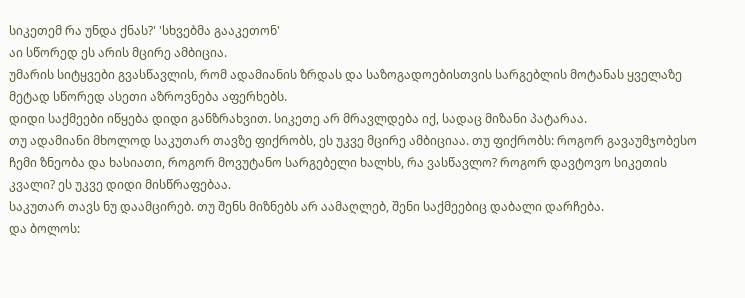სიკეთემ რა უნდა ქნას?' 'სხვებმა გააკეთონ'
აი სწორედ ეს არის მცირე ამბიცია.
უმარის სიტყვები გვასწავლის, რომ ადამიანის ზრდას და საზოგადოებისთვის სარგებლის მოტანას ყველაზე მეტად სწორედ ასეთი აზროვნება აფერხებს.
დიდი საქმეები იწყება დიდი განზრახვით. სიკეთე არ მრავლდება იქ, სადაც მიზანი პატარაა.
თუ ადამიანი მხოლოდ საკუთარ თავზე ფიქრობს, ეს უკვე მცირე ამბიციაა. თუ ფიქრობს: როგორ გავაუმჯობესო ჩემი ზნეობა და ხასიათი, როგორ მოვუტანო სარგებელი ხალხს, რა ვასწავლო? როგორ დავტოვო სიკეთის კვალი? ეს უკვე დიდი მისწრაფებაა.
საკუთარ თავს ნუ დაამცირებ. თუ შენს მიზნებს არ აამაღლებ, შენი საქმეებიც დაბალი დარჩება.
და ბოლოს: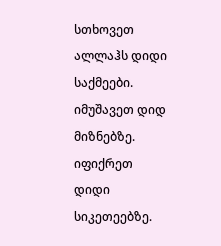სთხოვეთ ალლაჰს დიდი საქმეები. იმუშავეთ დიდ მიზნებზე. იფიქრეთ დიდი სიკეთეებზე.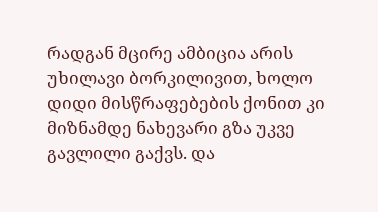რადგან მცირე ამბიცია არის უხილავი ბორკილივით, ხოლო დიდი მისწრაფებების ქონით კი მიზნამდე ნახევარი გზა უკვე გავლილი გაქვს. და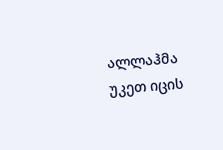ალლაჰმა უკეთ იცის